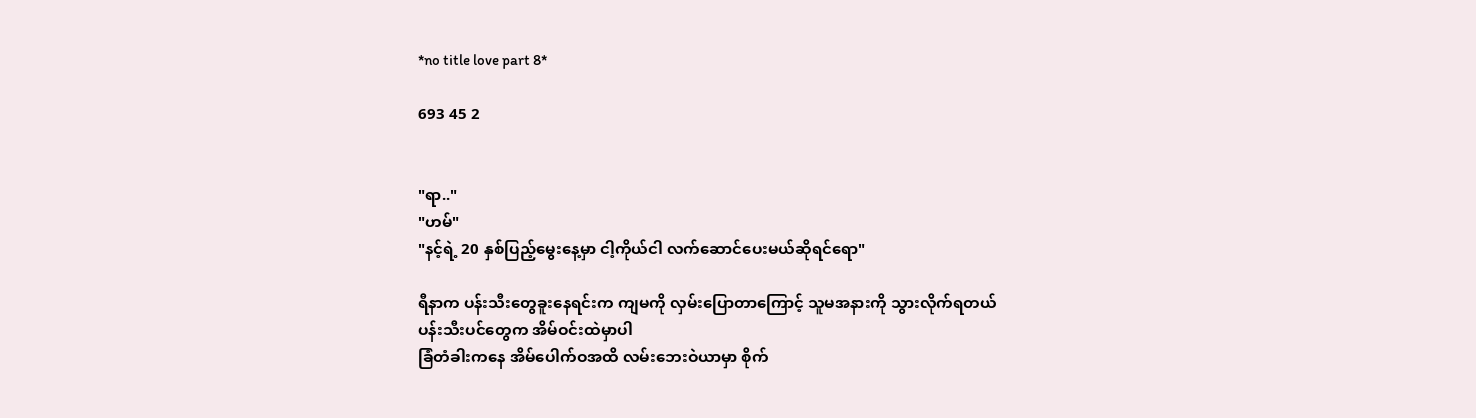*no title love part 8*

693 45 2


"ရာ.."
"ဟမ်"
"နင့်ရဲ့ 20 နှစ်ပြည့်မွေးနေ့မှာ ငါ့ကိုယ်ငါ လက်ဆောင်ပေးမယ်ဆိုရင်ရော"

ရီနာက ပန်းသီး‌တွေခူးနေရင်းက ကျမကို လှမ်းပြောတာကြောင့် သူမအနားကို သွားလိုက်ရတယ်
ပန်းသီးပင်တွေက အိမ်ဝင်းထဲမှာပါ
ခြံတံခါးကနေ အိမ်ပေါက်ဝအထိ လမ်းဘေးဝဲယာမှာ စိုက်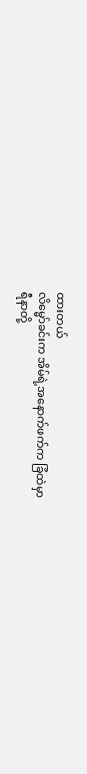ထားတယ်
လိ‌မ္မော်ခင်းက အိမ်ရဲ့အနောက်ဖက်က ခြံထဲမှာ
ရီနာတို့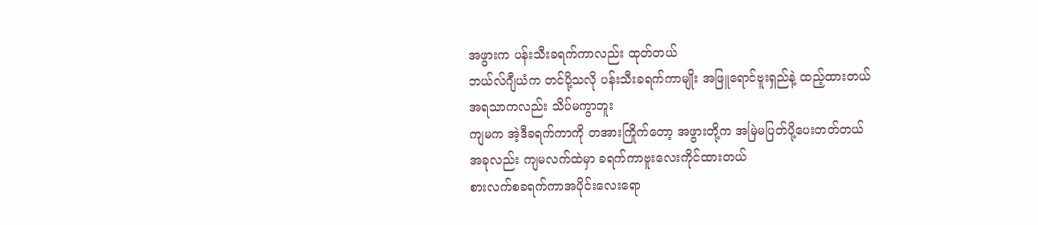အဖွားက ပန်းသီးခရက်ကာလည်း ထုတ်တယ်
ဘယ်လ်ဂျီယံက တင်ပို့သလို ပန်းသီးခရက်ကာမျိုး အဖြူရောင်ဗူးရှည်နဲ့ ထည့်ထားတယ်
အရသာကလည်း သိပ်မကွာဘူး
ကျမက အဲ့ဒီခရက်ကာကို တအားကြိုက်တော့ အဖွားတို့က အမြဲမပြတ်ပို့ပေးတတ်တယ်
အခုလည်း ကျမလက်ထဲမှာ ခရက်ကာဗူးလေးကိုင်ထားတယ်
စားလက်စခရက်ကာအပိုင်းလေးရော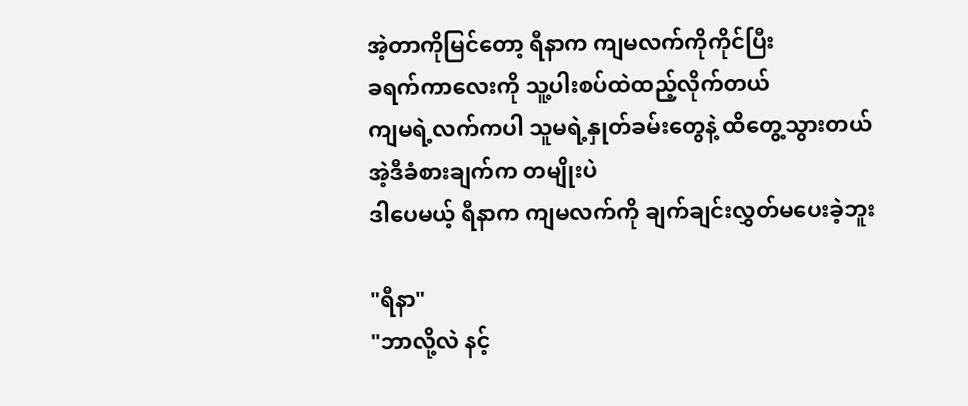အဲ့တာကိုမြင်တော့ ရီနာက ကျမလက်ကိုကိုင်ပြီး
ခရက်ကာလေးကို သူ့ပါးစပ်ထဲထည့်လိုက်တယ်
ကျမရဲ့လက်ကပါ သူမရဲ့နှုတ်ခမ်းတွေနဲ့ ထိတွေ့သွားတယ်
အဲ့ဒီခံစားချက်က တမျိုးပဲ
ဒါပေမယ့် ရီနာက ကျမလက်ကို ချက်ချင်းလွှတ်မပေးခဲ့ဘူး

"ရီနာ"
"ဘာလို့လဲ နင့်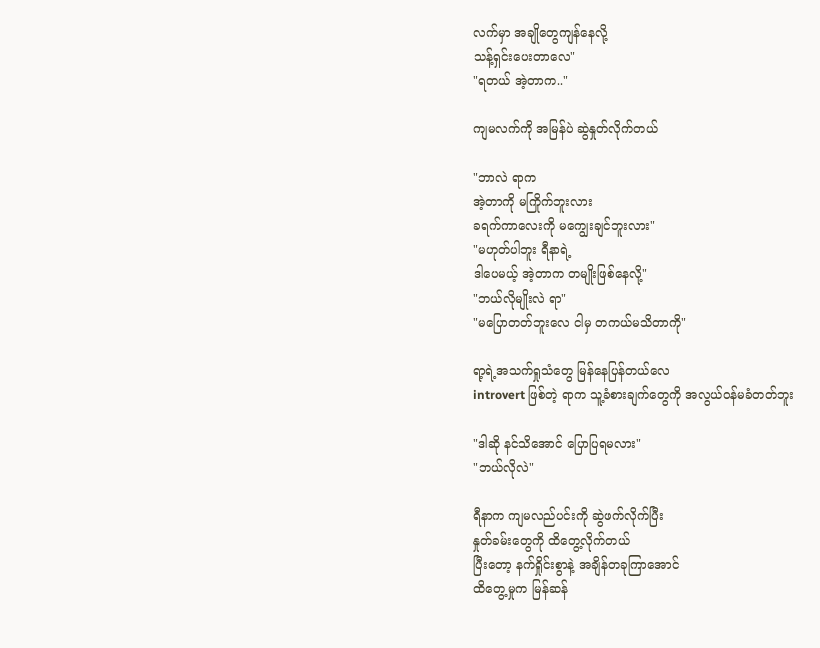လက်မှာ အချိုတွေကျန်နေလို့
သန့်ရှင်းပေးတာလေ"
"ရတယ် အဲ့တာက.."

ကျမလက်ကို အမြန်ပဲ ဆွဲနှုတ်လိုက်တယ်

"ဘာလဲ ရာက
အဲ့တာကို မကြိုက်ဘူးလား
ခရက်ကာလေးကို မကျွေးချင်ဘူးလား"
"မဟုတ်ပါဘူး ရီနာရဲ့
ဒါပေမယ့် အဲ့တာက တမျိုးဖြစ်‌နေလို့"
"ဘယ်လိုမျိုးလဲ ရာ"
"မပြောတတ်ဘူးလေ ငါမှ တကယ်မသိတာကို"

ရာ့ရဲ့အသက်ရှုသံတွေ မြန်နေပြန်တယ်လေ
introvert ဖြစ်တဲ့ ရာက သူ့ခံစားချက်တွေကို အလွယ်ဝန်မခံတတ်ဘူး

"ဒါဆို နင်သိအောင် ပြောပြရမလား"
"ဘယ်လိုလဲ"

ရီနာက ကျမလည်ပင်းကို ဆွဲဖက်လိုက်ပြီး
နှုတ်ခမ်းတွေကို ထိတွေ့လိုက်တယ်
ပြီးတော့ နက်ရှိုင်းစွာနဲ့ အချိန်တခုကြာအောင်
ထိတွေ့မှုက မြန်ဆန်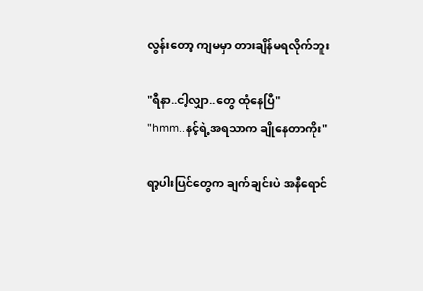လွန်းတော့ ကျမမှာ တားချိန်မရလိုက်ဘူး

"ရီနာ..ငါ့လျှာ..တွေ ထုံနေပြီ"
"hmm..နင့်ရဲ့အရသာက ချိုနေတာကိုး"

ရာ့ပါးပြင်တွေက ချက်ချင်းပဲ အနီရောင်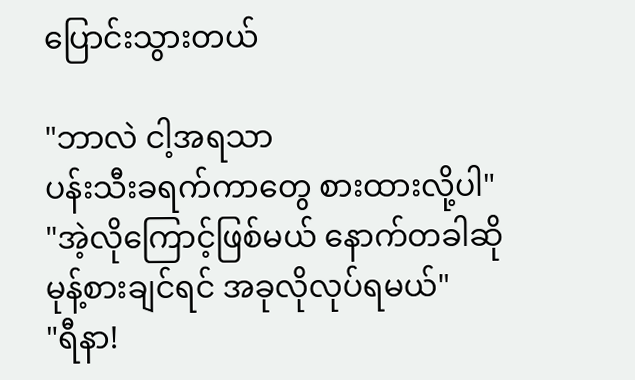ပြောင်းသွားတယ်

"ဘာလဲ ငါ့အရသာ
ပန်းသီးခရက်ကာတွေ စားထားလို့ပါ"
"အဲ့လိုကြောင့်ဖြစ်မယ် နောက်တခါဆို
မုန့်စားချင်ရင် အခုလိုလုပ်ရမယ်"
"ရီနာ!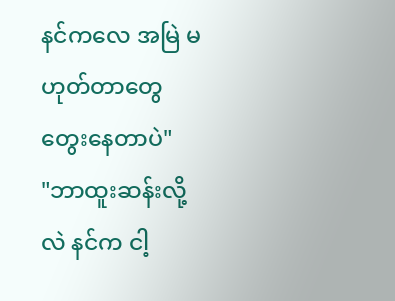နင်ကလေ အမြဲ မဟုတ်တာတွေ တွေးနေတာပဲ"
"ဘာထူးဆန်းလို့လဲ နင်က ငါ့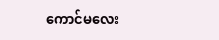ကောင်မလေး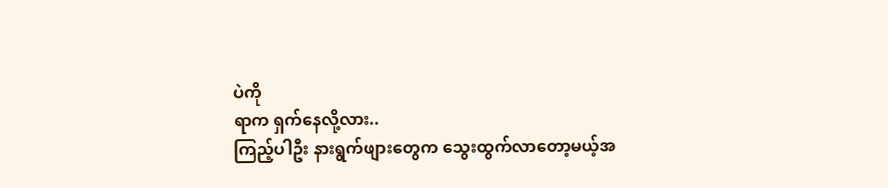ပဲကို
ရာက ရှက်နေလို့လား..
ကြည့်ပါဦး နားရွက်ဖျားတွေက သွေးထွက်လာတော့မယ့်အ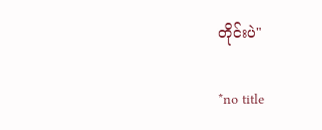တိုင်းပဲ"

*no title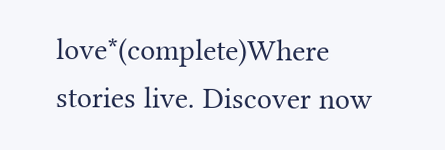love*(complete)Where stories live. Discover now